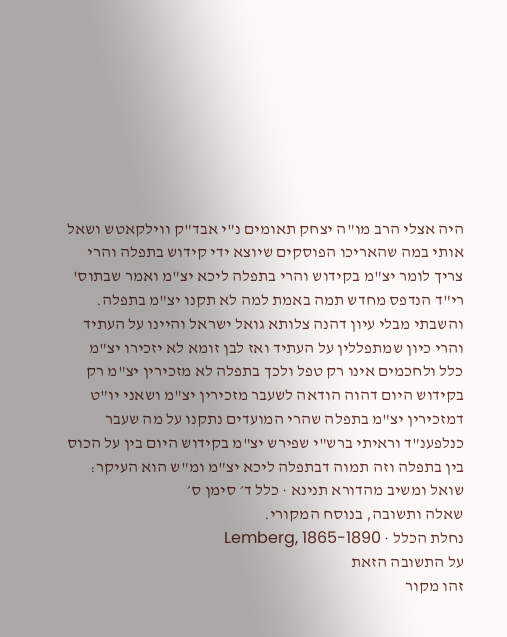היה אצלי הרב מו"ה יצחק תאומים נ"י אבד"ק ווילקאטש ושאל אותי במה שהאריכו הפוסקים שיוצא ידי קידוש בתפלה והרי צריך לומר יצ"מ בקידוש והרי בתפלה ליכא יצ"מ ואמר שבתוס' רי"ד הנדפס מחדש תמה באמת למה לא תקנו יצ"מ בתפלה. והשבתי מבלי עיון דהנה צלותא גואל ישראל והיינו על העתיד והרי כיון שמתפללין על העתיד ואז לבן זומא לא יזכירו יצ"מ כלל ולחכמים אינו רק טפל ולכך בתפלה לא מזכירין יצ"מ רק בקידוש היום דהוה הודאה לשעבר מזכירין יצ"מ ושאני יו"ט דמזכירין יצ"מ בתפלה שהרי המועדים נתקנו על מה שעבר כנלפענ"ד וראיתי ברש"י שפירש יצ"מ בקידוש היום בין על הכוס בין בתפלה וזה תמוה דבתפלה ליכא יצ"מ ומ"ש הוא העיקר:
שואל ומשיב מהדורא תנינא · כלל ד׳ סימן ס׳
שאלה ותשובה, בנוסח המקורי.
נחלת הכלל · Lemberg, 1865-1890
על התשובה הזאת
זהו מקור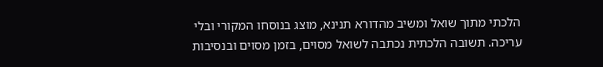הלכתי מתוך שואל ומשיב מהדורא תנינא, מוצג בנוסחו המקורי ובלי עריכה. תשובה הלכתית נכתבה לשואל מסוים, בזמן מסוים ובנסיבות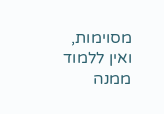מסוימות, ואין ללמוד ממנה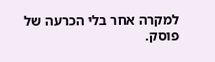למקרה אחר בלי הכרעה של פוסק.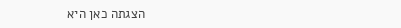הצגתה כאן היא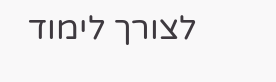לצורך לימוד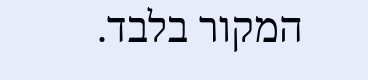המקור בלבד.